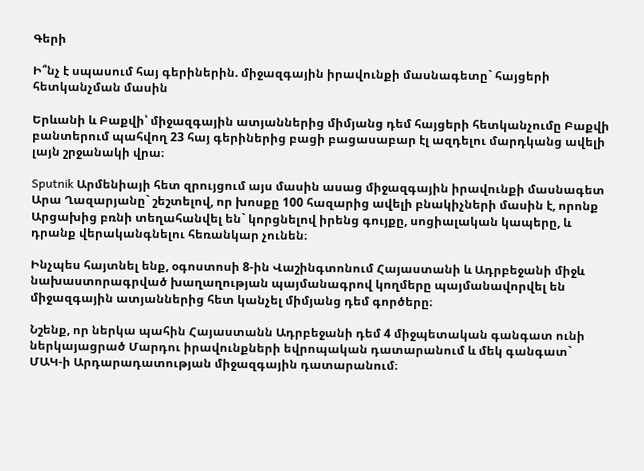Գերի

Ի՞նչ է սպասում հայ գերիներին. միջազգային իրավունքի մասնագետը` հայցերի հետկանչման մասին

Երևանի և Բաքվի՝ միջազգային ատյաններից միմյանց դեմ հայցերի հետկանչումը Բաքվի բանտերում պահվող 23 հայ գերիներից բացի բացասաբար էլ ազդելու մարդկանց ավելի լայն շրջանակի վրա։

Sputnik Արմենիայի հետ զրույցում այս մասին ասաց միջազգային իրավունքի մասնագետ Արա Ղազարյանը` շեշտելով, որ խոսքը 100 հազարից ավելի բնակիչների մասին է, որոնք Արցախից բռնի տեղահանվել են` կորցնելով իրենց գույքը, սոցիալական կապերը, և դրանք վերականգնելու հեռանկար չունեն։

Ինչպես հայտնել ենք, օգոստոսի 8-ին Վաշինգտոնում Հայաստանի և Ադրբեջանի միջև նախաստորագրված խաղաղության պայմանագրով կողմերը պայմանավորվել են միջազգային ատյաններից հետ կանչել միմյանց դեմ գործերը։

Նշենք, որ ներկա պահին Հայաստանն Ադրբեջանի դեմ 4 միջպետական գանգատ ունի ներկայացրած Մարդու իրավունքների եվրոպական դատարանում և մեկ գանգատ` ՄԱԿ-ի Արդարադատության միջազգային դատարանում։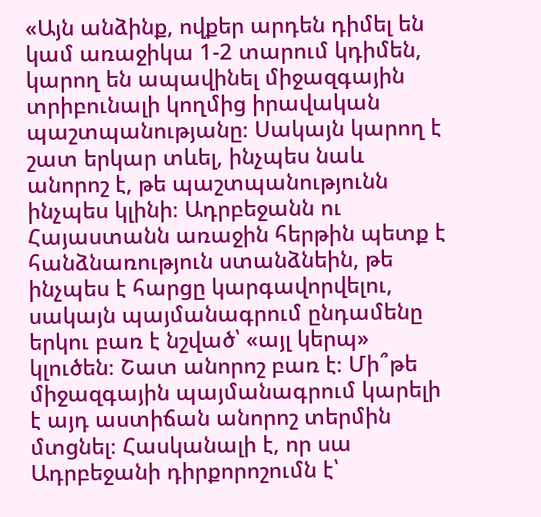«Այն անձինք, ովքեր արդեն դիմել են կամ առաջիկա 1-2 տարում կդիմեն, կարող են ապավինել միջազգային տրիբունալի կողմից իրավական պաշտպանությանը։ Սակայն կարող է շատ երկար տևել, ինչպես նաև անորոշ է, թե պաշտպանությունն ինչպես կլինի։ Ադրբեջանն ու Հայաստանն առաջին հերթին պետք է հանձնառություն ստանձնեին, թե ինչպես է հարցը կարգավորվելու, սակայն պայմանագրում ընդամենը երկու բառ է նշված՝ «այլ կերպ» կլուծեն։ Շատ անորոշ բառ է։ Մի՞թե միջազգային պայմանագրում կարելի է այդ աստիճան անորոշ տերմին մտցնել։ Հասկանալի է, որ սա Ադրբեջանի դիրքորոշումն է՝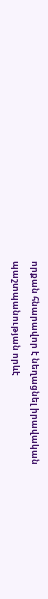որքան հնարավոր է նեղացնել իրավական պաշտպանության որևէ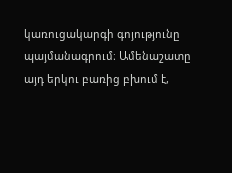կառուցակարգի գոյությունը պայմանագրում։ Ամենաշատը այդ երկու բառից բխում է,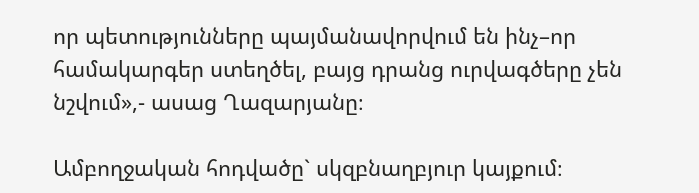որ պետությունները պայմանավորվում են ինչ–որ համակարգեր ստեղծել, բայց դրանց ուրվագծերը չեն նշվում»,- ասաց Ղազարյանը։

Ամբողջական հոդվածը` սկզբնաղբյուր կայքում։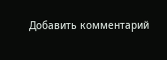Добавить комментарий